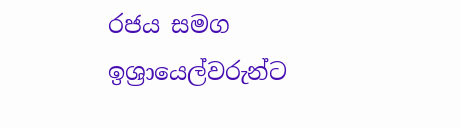රජය සමග ඉශ්‍රායෙල්වරුන්ට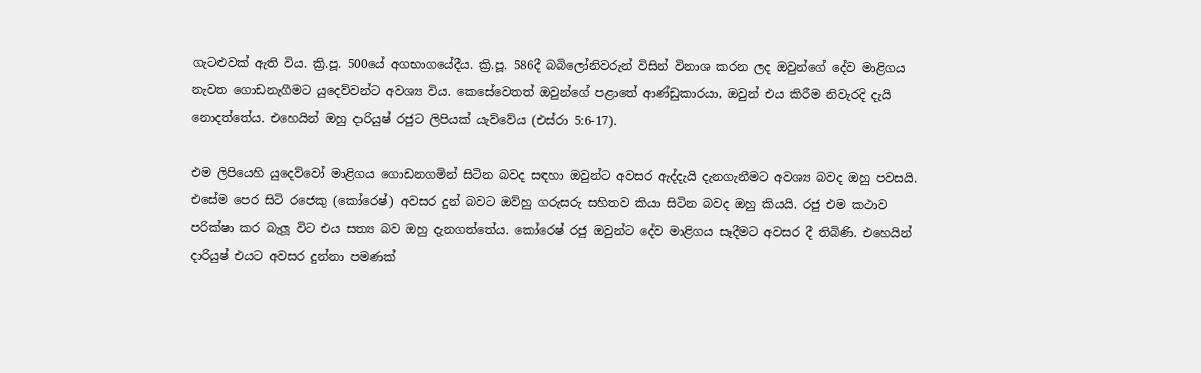ගැටළුවක් ඇති විය. ක්‍රි.පූ. 500යේ අගභාගයේදීය. ක්‍රි.පූ. 586දී බබිලෝනිවරුන් විසින් විනාශ කරන ලද ඔවුන්ගේ දේව මාළිගය නැවත ගොඩනැගීමට යුදෙව්වන්ට අවශ්‍ය විය. කෙසේවෙතත් ඔවුන්ගේ පළාතේ ආණ්ඩුකාරයා, ඔවුන් එය කිරීම නිවැරදි දැයි නොදත්තේය. එහෙයින් ඔහු දාරියුෂ් රජුට ලිපියක් යැව්වේය (එස්රා 5:6-17).

එම ලිපියෙහි යුදෙව්වෝ මාළිගය ගොඩනගමින් සිටින බවද සඳහා ඔවුන්ට අවසර ඇද්දැයි දැනගැනීමට අවශ්‍ය බවද ඔහු පවසයි. එසේම පෙර සිටි රජෙකු (කෝරෙෂ්) අවසර දුන් බවට ඔව්හු ගරුසරු සහිතව කියා සිටින බවද ඔහු කියයි. රජු එම කථාව පරික්ෂා කර බැලූ විට එය සත්‍ය බව ඔහු දැනගත්තේය. කෝරෙෂ් රජු ඔවුන්ට දේව මාළිගය සෑදීමට අවසර දී තිබිණි. එහෙයින් දාරියුෂ් එයට අවසර දුන්නා පමණක්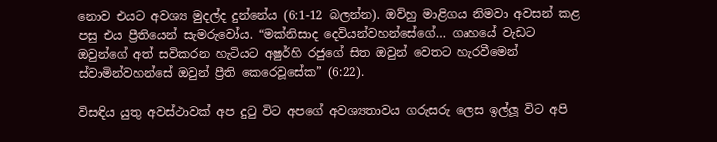නොව එයට අවශ්‍ය මුදල්ද දුන්නේය (6:1-12 බලන්න). ඔව්හු මාළිගය නිමවා අවසන් කළ පසු එය ප්‍රීතියෙන් සැමරුවෝය. “මක්නිසාද දෙවියන්වහන්සේගේ… ගෘහයේ වැඩට ඔවුන්ගේ අත් සවිකරන හැටියට අෂුර්හි රජුගේ සිත ඔවුන් වෙතට හැරවීමෙන් ස්වාමින්වහන්සේ ඔවුන් ප්‍රීති කෙරෙවූසේක” (6:22).

විසඳිය යුතු අවස්ථාවක් අප දුටු විට අපගේ අවශ්‍යතාවය ගරුසරු ලෙස ඉල්ලූ විට අපි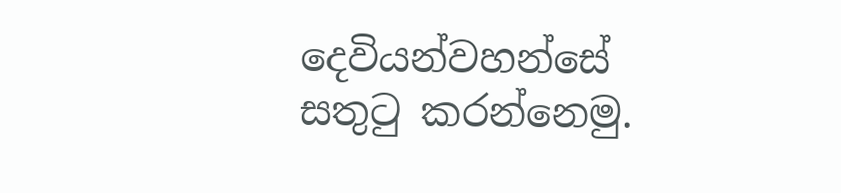දෙවියන්වහන්සේ සතුටු කරන්නෙමු.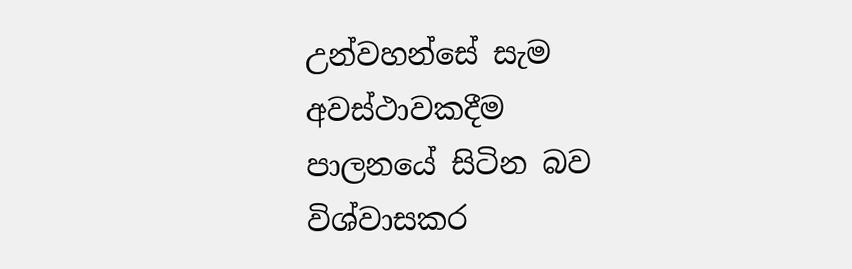උන්වහන්සේ සැම අවස්ථාවකදීම පාලනයේ සිටින බව විශ්වාසකර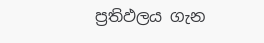ප්‍රතිඵලය ගැන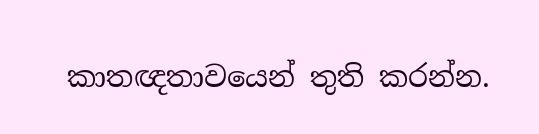කාතඥතාවයෙන් තුති කරන්න.